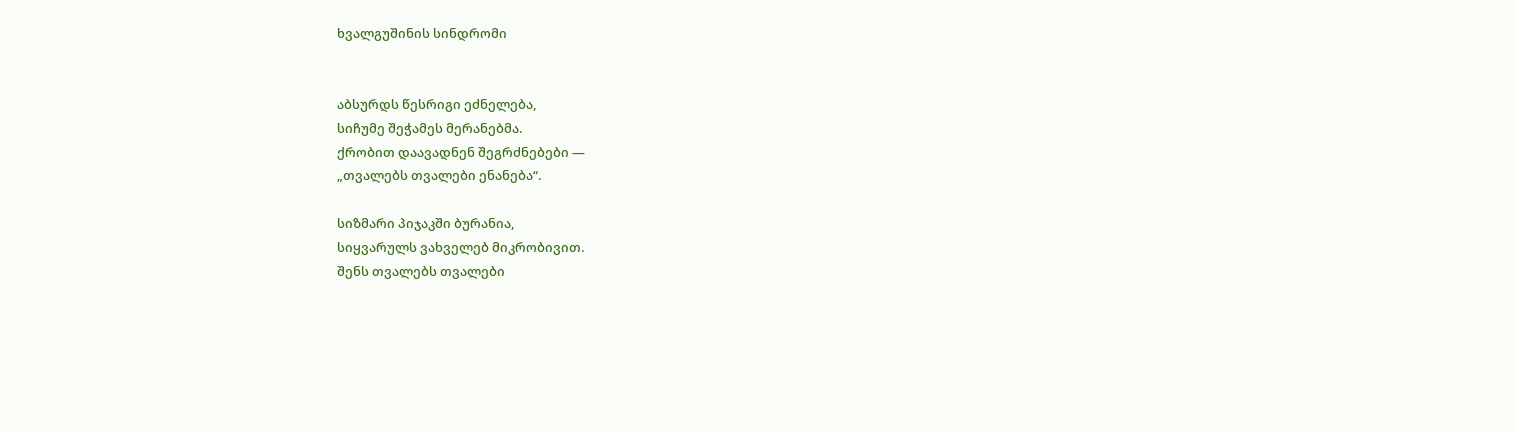ხვალგუშინის სინდრომი


აბსურდს წესრიგი ეძნელება,
სიჩუმე შეჭამეს მერანებმა.
ქრობით დაავადნენ შეგრძნებები —
„თვალებს თვალები ენანება“.

სიზმარი პიჯაკში ბურანია,
სიყვარულს ვახველებ მიკრობივით.
შენს თვალებს თვალები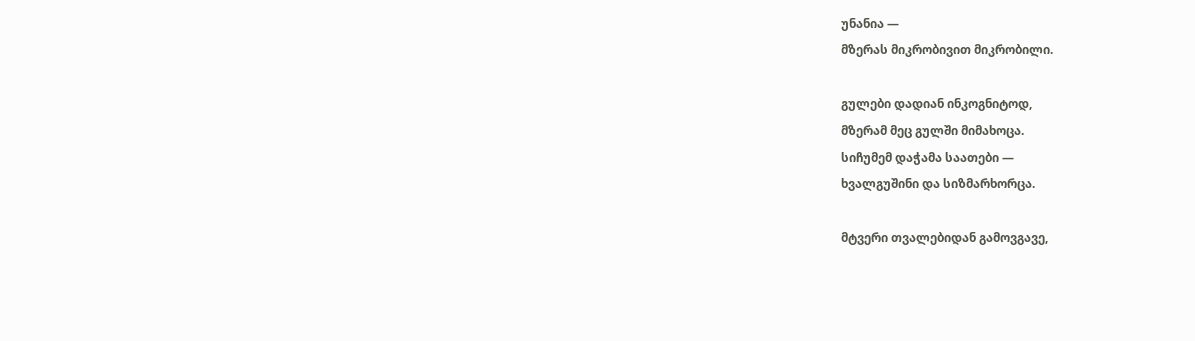უნანია —
მზერას მიკრობივით მიკრობილი.

გულები დადიან ინკოგნიტოდ,
მზერამ მეც გულში მიმახოცა.
სიჩუმემ დაჭამა საათები —
ხვალგუშინი და სიზმარხორცა.

მტვერი თვალებიდან გამოვგავე,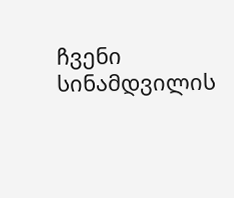ჩვენი სინამდვილის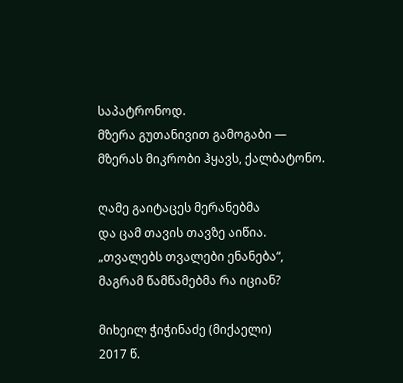საპატრონოდ.
მზერა გუთანივით გამოგაბი —
მზერას მიკრობი ჰყავს, ქალბატონო.

ღამე გაიტაცეს მერანებმა
და ცამ თავის თავზე აიწია.
„თვალებს თვალები ენანება“,
მაგრამ წამწამებმა რა იციან?

მიხეილ ჭიჭინაძე (მიქაელი)
2017 წ.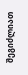შეგიძლიათ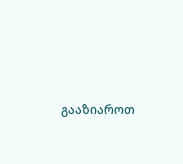გააზიაროთ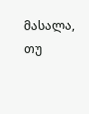მასალა, თუ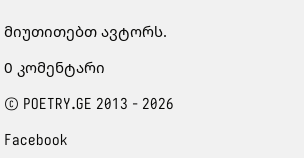მიუთითებთ ავტორს.

0 კომენტარი

© POETRY.GE 2013 - 2026

Facebook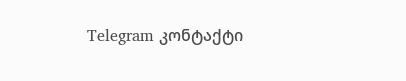Telegram კონტაქტი